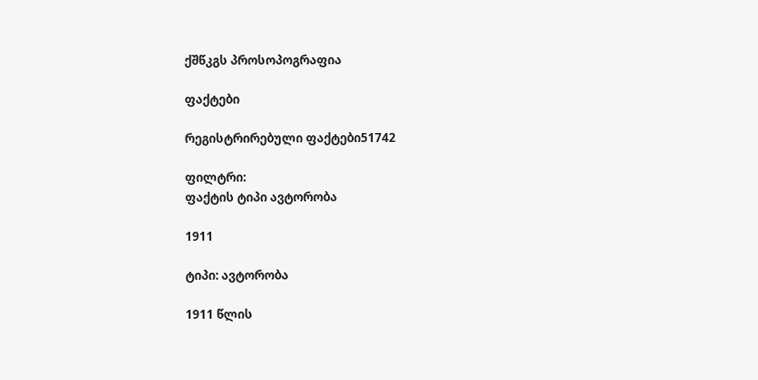ქშწკგს პროსოპოგრაფია

ფაქტები

რეგისტრირებული ფაქტები51742

ფილტრი:
ფაქტის ტიპი ავტორობა

1911

ტიპი: ავტორობა

1911 წლის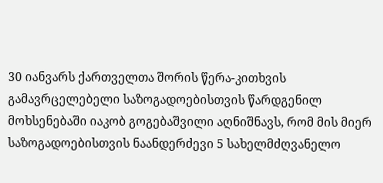30 იანვარს ქართველთა შორის წერა-კითხვის გამავრცელებელი საზოგადოებისთვის წარდგენილ მოხსენებაში იაკობ გოგებაშვილი აღნიშნავს, რომ მის მიერ საზოგადოებისთვის ნაანდერძევი 5 სახელმძღვანელო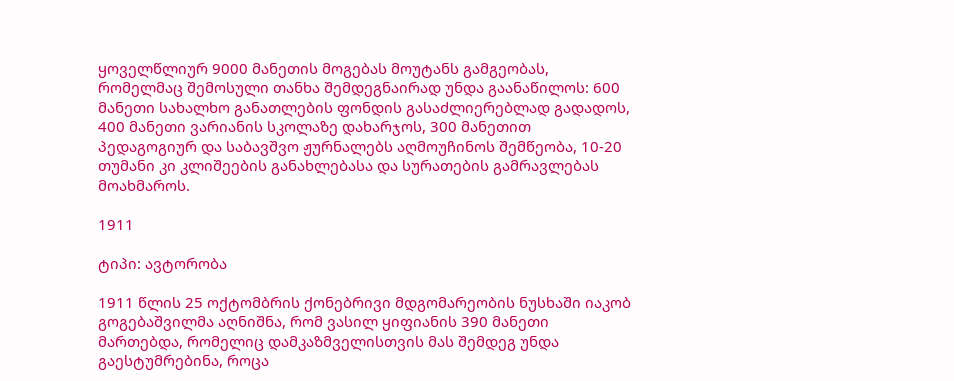ყოველწლიურ 9000 მანეთის მოგებას მოუტანს გამგეობას, რომელმაც შემოსული თანხა შემდეგნაირად უნდა გაანაწილოს: 600 მანეთი სახალხო განათლების ფონდის გასაძლიერებლად გადადოს, 400 მანეთი ვარიანის სკოლაზე დახარჯოს, 300 მანეთით პედაგოგიურ და საბავშვო ჟურნალებს აღმოუჩინოს შემწეობა, 10-20 თუმანი კი კლიშეების განახლებასა და სურათების გამრავლებას მოახმაროს.

1911

ტიპი: ავტორობა

1911 წლის 25 ოქტომბრის ქონებრივი მდგომარეობის ნუსხაში იაკობ გოგებაშვილმა აღნიშნა, რომ ვასილ ყიფიანის 390 მანეთი მართებდა, რომელიც დამკაზმველისთვის მას შემდეგ უნდა გაესტუმრებინა, როცა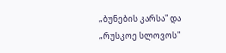„ბუნების კარსა" და „რუსკოე სლოვოს"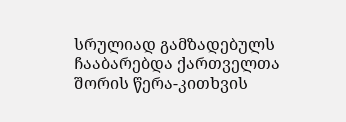სრულიად გამზადებულს ჩააბარებდა ქართველთა შორის წერა-კითხვის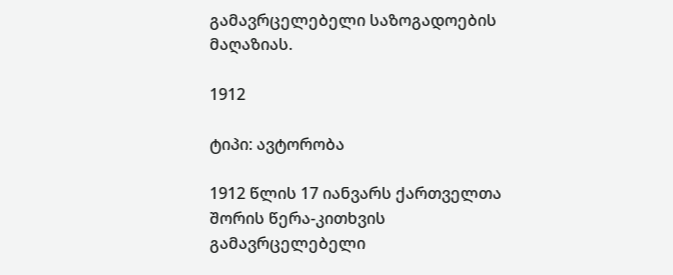გამავრცელებელი საზოგადოების მაღაზიას.

1912

ტიპი: ავტორობა

1912 წლის 17 იანვარს ქართველთა შორის წერა-კითხვის გამავრცელებელი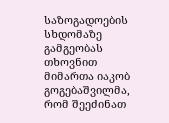საზოგადოების სხდომაზე გამგეობას თხოვნით მიმართა იაკობ გოგებაშვილმა, რომ შეეძინათ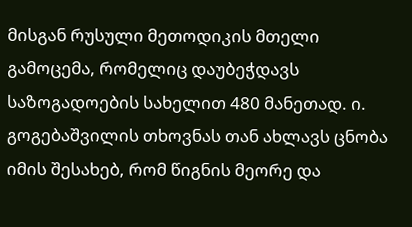მისგან რუსული მეთოდიკის მთელი გამოცემა, რომელიც დაუბეჭდავს საზოგადოების სახელით 480 მანეთად. ი. გოგებაშვილის თხოვნას თან ახლავს ცნობა იმის შესახებ, რომ წიგნის მეორე და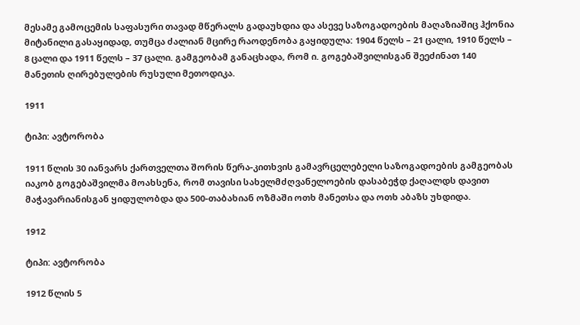მესამე გამოცემის საფასური თავად მწერალს გადაუხდია და ასევე საზოგადოების მაღაზიაშიც ჰქონია მიტანილი გასაყიდად, თუმცა ძალიან მცირე რაოდენობა გაყიდულა: 1904 წელს – 21 ცალი, 1910 წელს – 8 ცალი და 1911 წელს – 37 ცალი. გამგეობამ განაცხადა, რომ ი. გოგებაშვილისგან შეეძინათ 140 მანეთის ღირებულების რუსული მეთოდიკა.

1911

ტიპი: ავტორობა

1911 წლის 30 იანვარს ქართველთა შორის წერა-კითხვის გამავრცელებელი საზოგადოების გამგეობას იაკობ გოგებაშვილმა მოახსენა, რომ თავისი სახელმძღვანელოების დასაბეჭდ ქაღალდს დავით მაჭავარიანისგან ყიდულობდა და 500-თაბახიან ოზმაში ოთხ მანეთსა და ოთხ აბაზს უხდიდა.

1912

ტიპი: ავტორობა

1912 წლის 5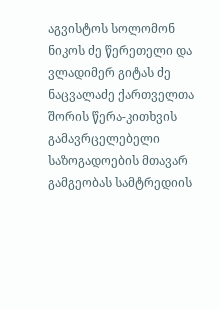აგვისტოს სოლომონ ნიკოს ძე წერეთელი და ვლადიმერ გიტას ძე ნაცვალაძე ქართველთა შორის წერა-კითხვის გამავრცელებელი საზოგადოების მთავარ გამგეობას სამტრედიის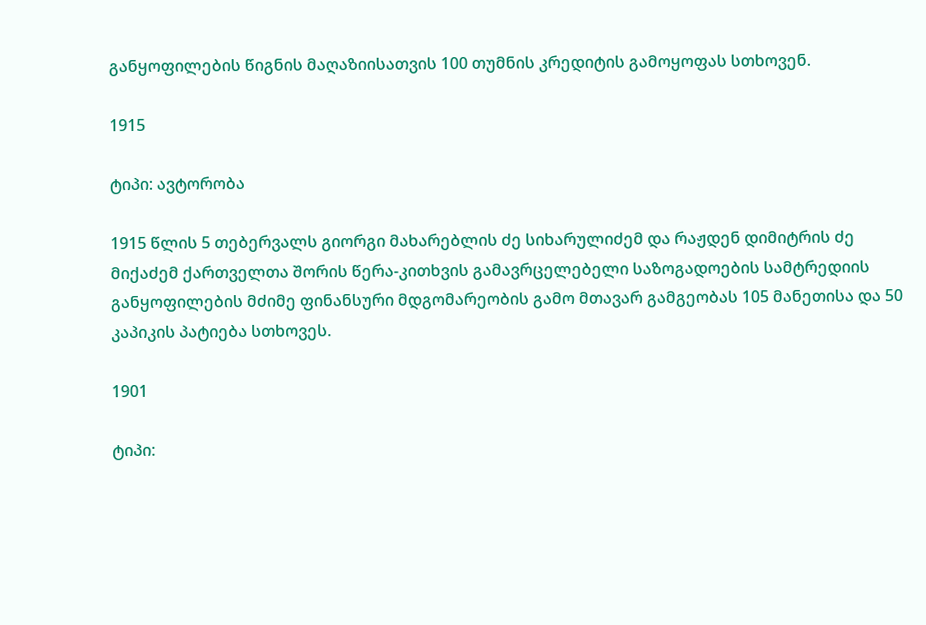განყოფილების წიგნის მაღაზიისათვის 100 თუმნის კრედიტის გამოყოფას სთხოვენ.

1915

ტიპი: ავტორობა

1915 წლის 5 თებერვალს გიორგი მახარებლის ძე სიხარულიძემ და რაჟდენ დიმიტრის ძე მიქაძემ ქართველთა შორის წერა-კითხვის გამავრცელებელი საზოგადოების სამტრედიის განყოფილების მძიმე ფინანსური მდგომარეობის გამო მთავარ გამგეობას 105 მანეთისა და 50 კაპიკის პატიება სთხოვეს.

1901

ტიპი: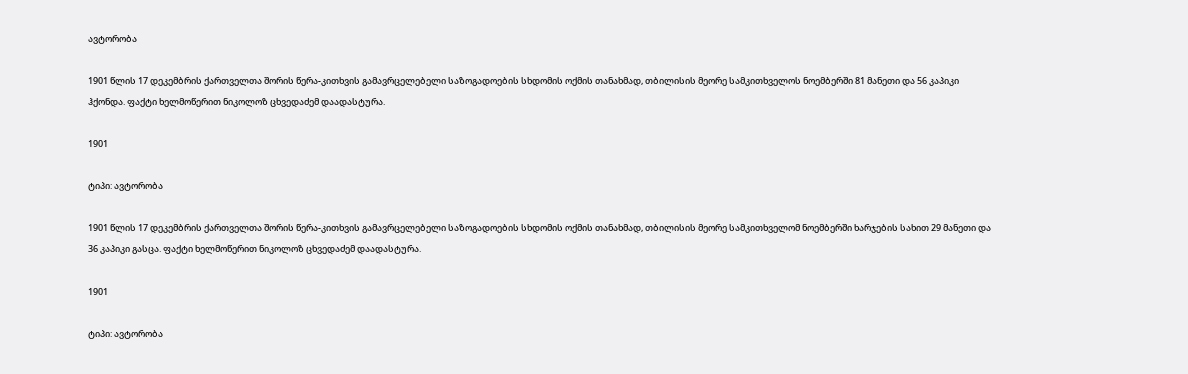ავტორობა

1901 წლის 17 დეკემბრის ქართველთა შორის წერა-კითხვის გამავრცელებელი საზოგადოების სხდომის ოქმის თანახმად, თბილისის მეორე სამკითხველოს ნოემბერში 81 მანეთი და 56 კაპიკი ჰქონდა. ფაქტი ხელმოწერით ნიკოლოზ ცხვედაძემ დაადასტურა.

1901

ტიპი: ავტორობა

1901 წლის 17 დეკემბრის ქართველთა შორის წერა-კითხვის გამავრცელებელი საზოგადოების სხდომის ოქმის თანახმად, თბილისის მეორე სამკითხველომ ნოემბერში ხარჯების სახით 29 მანეთი და 36 კაპიკი გასცა. ფაქტი ხელმოწერით ნიკოლოზ ცხვედაძემ დაადასტურა.

1901

ტიპი: ავტორობა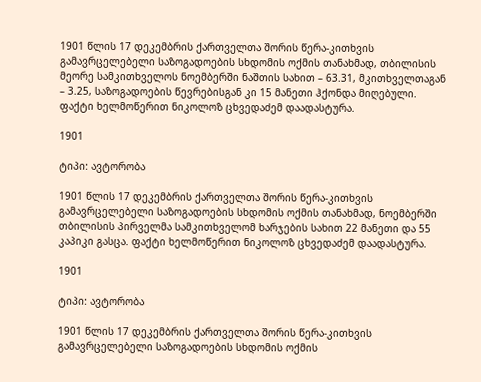1901 წლის 17 დეკემბრის ქართველთა შორის წერა-კითხვის გამავრცელებელი საზოგადოების სხდომის ოქმის თანახმად, თბილისის მეორე სამკითხველოს ნოემბერში ნაშთის სახით – 63.31, მკითხველთაგან – 3.25, საზოგადოების წევრებისგან კი 15 მანეთი ჰქონდა მიღებული. ფაქტი ხელმოწერით ნიკოლოზ ცხვედაძემ დაადასტურა.

1901

ტიპი: ავტორობა

1901 წლის 17 დეკემბრის ქართველთა შორის წერა-კითხვის გამავრცელებელი საზოგადოების სხდომის ოქმის თანახმად, ნოემბერში თბილისის პირველმა სამკითხველომ ხარჯების სახით 22 მანეთი და 55 კაპიკი გასცა. ფაქტი ხელმოწერით ნიკოლოზ ცხვედაძემ დაადასტურა.

1901

ტიპი: ავტორობა

1901 წლის 17 დეკემბრის ქართველთა შორის წერა-კითხვის გამავრცელებელი საზოგადოების სხდომის ოქმის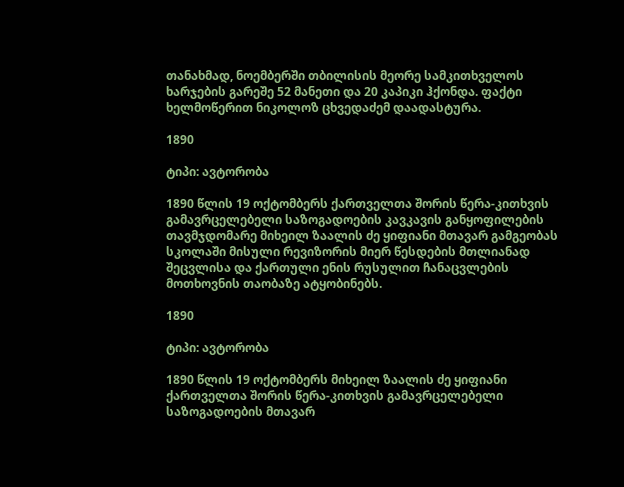თანახმად, ნოემბერში თბილისის მეორე სამკითხველოს ხარჯების გარეშე 52 მანეთი და 20 კაპიკი ჰქონდა. ფაქტი ხელმოწერით ნიკოლოზ ცხვედაძემ დაადასტურა.

1890

ტიპი: ავტორობა

1890 წლის 19 ოქტომბერს ქართველთა შორის წერა-კითხვის გამავრცელებელი საზოგადოების კავკავის განყოფილების თავმჯდომარე მიხეილ ზაალის ძე ყიფიანი მთავარ გამგეობას სკოლაში მისული რევიზორის მიერ წესდების მთლიანად შეცვლისა და ქართული ენის რუსულით ჩანაცვლების მოთხოვნის თაობაზე ატყობინებს.

1890

ტიპი: ავტორობა

1890 წლის 19 ოქტომბერს მიხეილ ზაალის ძე ყიფიანი ქართველთა შორის წერა-კითხვის გამავრცელებელი საზოგადოების მთავარ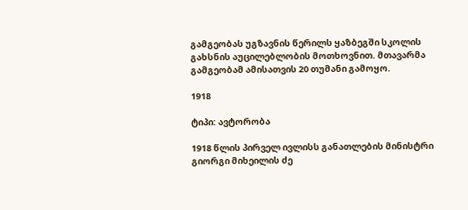გამგეობას უგზავნის წერილს ყაზბეგში სკოლის გახსნის აუცილებლობის მოთხოვნით. მთავარმა გამგეობამ ამისათვის 20 თუმანი გამოყო.

1918

ტიპი: ავტორობა

1918 წლის პირველ ივლისს განათლების მინისტრი გიორგი მიხეილის ძე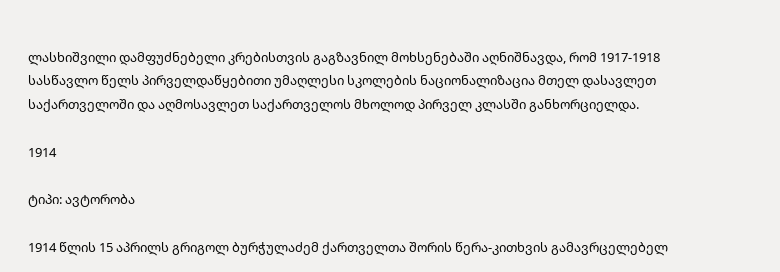ლასხიშვილი დამფუძნებელი კრებისთვის გაგზავნილ მოხსენებაში აღნიშნავდა, რომ 1917-1918 სასწავლო წელს პირველდაწყებითი უმაღლესი სკოლების ნაციონალიზაცია მთელ დასავლეთ საქართველოში და აღმოსავლეთ საქართველოს მხოლოდ პირველ კლასში განხორციელდა.

1914

ტიპი: ავტორობა

1914 წლის 15 აპრილს გრიგოლ ბურჭულაძემ ქართველთა შორის წერა-კითხვის გამავრცელებელ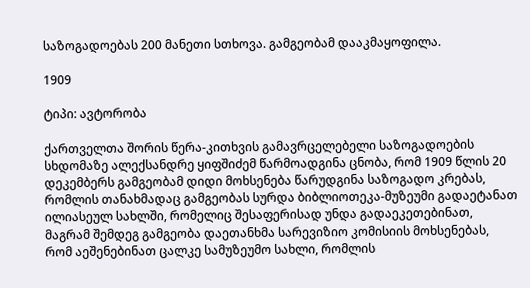საზოგადოებას 200 მანეთი სთხოვა. გამგეობამ დააკმაყოფილა.

1909

ტიპი: ავტორობა

ქართველთა შორის წერა-კითხვის გამავრცელებელი საზოგადოების სხდომაზე ალექსანდრე ყიფშიძემ წარმოადგინა ცნობა, რომ 1909 წლის 20 დეკემბერს გამგეობამ დიდი მოხსენება წარუდგინა საზოგადო კრებას, რომლის თანახმადაც გამგეობას სურდა ბიბლიოთეკა-მუზეუმი გადაეტანათ ილიასეულ სახლში, რომელიც შესაფერისად უნდა გადაეკეთებინათ, მაგრამ შემდეგ გამგეობა დაეთანხმა სარევიზიო კომისიის მოხსენებას, რომ აეშენებინათ ცალკე სამუზეუმო სახლი, რომლის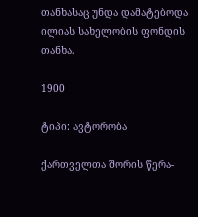თანხასაც უნდა დამატებოდა ილიას სახელობის ფონდის თანხა.

1900

ტიპი: ავტორობა

ქართველთა შორის წერა-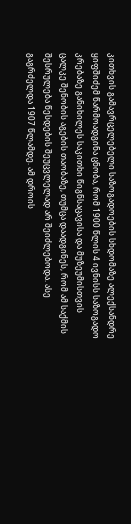კითხვის გამავრცელებელი საზოგადოების სხდომაზე ალექსანდრე ყიფშიძემ წარმოადგინა ცნობა, რომ 1900 წლის 4 ივნისს საზოგადო კრებაზე განიხილეს საკითხი წიგნსაცავისა და მუზეუმისთვის ცალკე შენობის აგების თაობაზე, თუმცა დაადგინეს, რომ ამ საქმის შესრულება წესდების შეუცვლელად არ შეიძლებოდა. ასე გაგრძელდა 1907 წლამდე. ამ დროის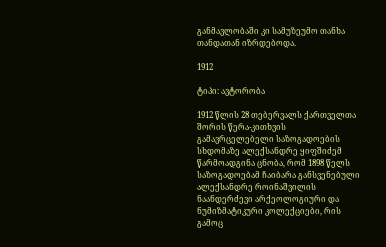განმავლობაში კი სამუზეუმო თანხა თანდათან იზრდებოდა.

1912

ტიპი: ავტორობა

1912 წლის 28 თებერვალს ქართველთა შორის წერა-კითხვის გამავრცელებელი საზოგადოების სხდომაზე ალექსანდრე ყიფშიძემ წარმოადგინა ცნობა, რომ 1898 წელს საზოგადოებამ ჩაიბარა განსვენებული ალექსანდრე როინაშვილის ნაანდერძევი არქეოლოგიური და ნუმიზმატიკური კოლექციები, რის გამოც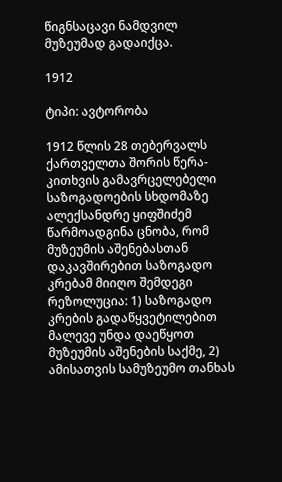წიგნსაცავი ნამდვილ მუზეუმად გადაიქცა.

1912

ტიპი: ავტორობა

1912 წლის 28 თებერვალს ქართველთა შორის წერა-კითხვის გამავრცელებელი საზოგადოების სხდომაზე ალექსანდრე ყიფშიძემ წარმოადგინა ცნობა, რომ მუზეუმის აშენებასთან დაკავშირებით საზოგადო კრებამ მიიღო შემდეგი რეზოლუცია: 1) საზოგადო კრების გადაწყვეტილებით მალევე უნდა დაეწყოთ მუზეუმის აშენების საქმე, 2) ამისათვის სამუზეუმო თანხას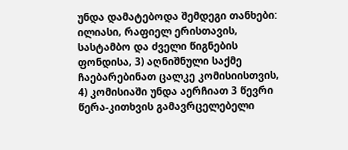უნდა დამატებოდა შემდეგი თანხები: ილიასი, რაფიელ ერისთავის, სასტამბო და ძველი წიგნების ფონდისა, 3) აღნიშნული საქმე ჩაებარებინათ ცალკე კომისიისთვის, 4) კომისიაში უნდა აერჩიათ 3 წევრი წერა-კითხვის გამავრცელებელი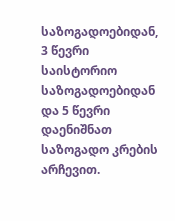საზოგადოებიდან, 3 წევრი საისტორიო საზოგადოებიდან და 5 წევრი დაენიშნათ საზოგადო კრების არჩევით.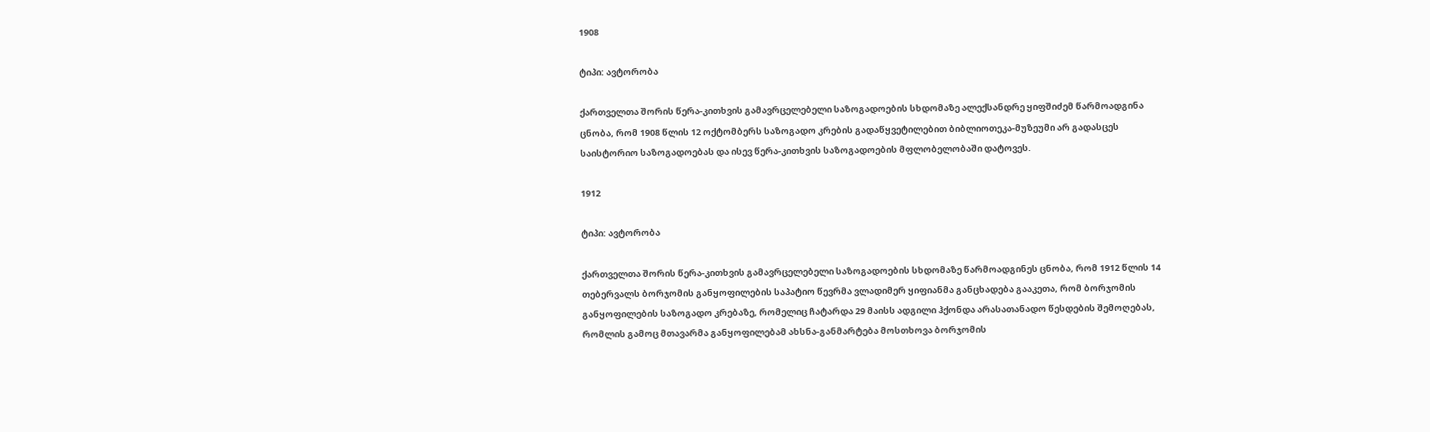1908

ტიპი: ავტორობა

ქართველთა შორის წერა-კითხვის გამავრცელებელი საზოგადოების სხდომაზე ალექსანდრე ყიფშიძემ წარმოადგინა ცნობა, რომ 1908 წლის 12 ოქტომბერს საზოგადო კრების გადაწყვეტილებით ბიბლიოთეკა-მუზეუმი არ გადასცეს საისტორიო საზოგადოებას და ისევ წერა-კითხვის საზოგადოების მფლობელობაში დატოვეს.

1912

ტიპი: ავტორობა

ქართველთა შორის წერა-კითხვის გამავრცელებელი საზოგადოების სხდომაზე წარმოადგინეს ცნობა, რომ 1912 წლის 14 თებერვალს ბორჯომის განყოფილების საპატიო წევრმა ვლადიმერ ყიფიანმა განცხადება გააკეთა, რომ ბორჯომის განყოფილების საზოგადო კრებაზე, რომელიც ჩატარდა 29 მაისს ადგილი ჰქონდა არასათანადო წესდების შემოღებას, რომლის გამოც მთავარმა განყოფილებამ ახსნა-განმარტება მოსთხოვა ბორჯომის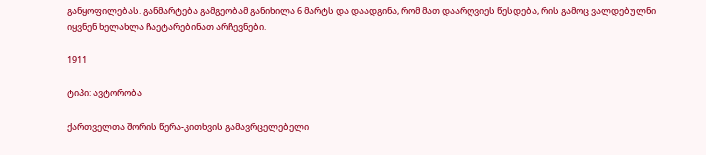განყოფილებას. განმარტება გამგეობამ განიხილა 6 მარტს და დაადგინა, რომ მათ დაარღვიეს წესდება, რის გამოც ვალდებულნი იყვნენ ხელახლა ჩაეტარებინათ არჩევნები.

1911

ტიპი: ავტორობა

ქართველთა შორის წერა-კითხვის გამავრცელებელი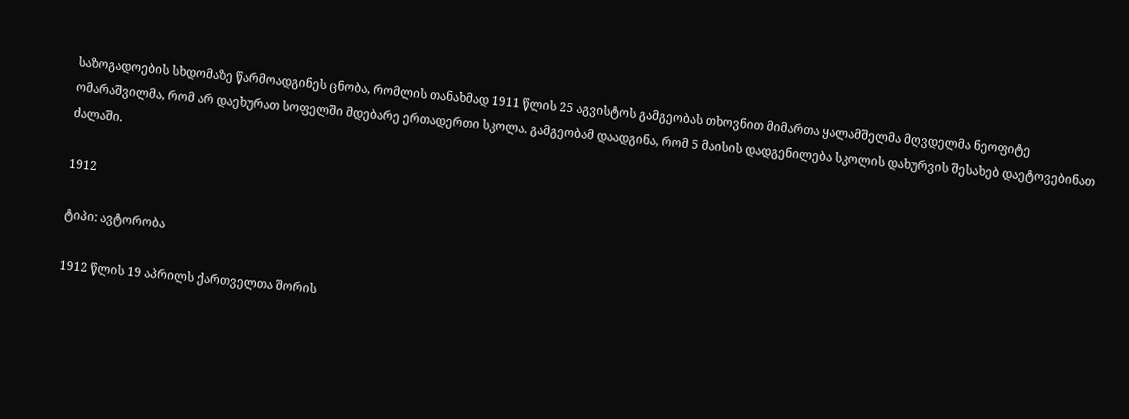საზოგადოების სხდომაზე წარმოადგინეს ცნობა, რომლის თანახმად 1911 წლის 25 აგვისტოს გამგეობას თხოვნით მიმართა ყალამშელმა მღვდელმა ნეოფიტე ომარაშვილმა, რომ არ დაეხურათ სოფელში მდებარე ერთადერთი სკოლა. გამგეობამ დაადგინა, რომ 5 მაისის დადგენილება სკოლის დახურვის შესახებ დაეტოვებინათ ძალაში.

1912

ტიპი: ავტორობა

1912 წლის 19 აპრილს ქართველთა შორის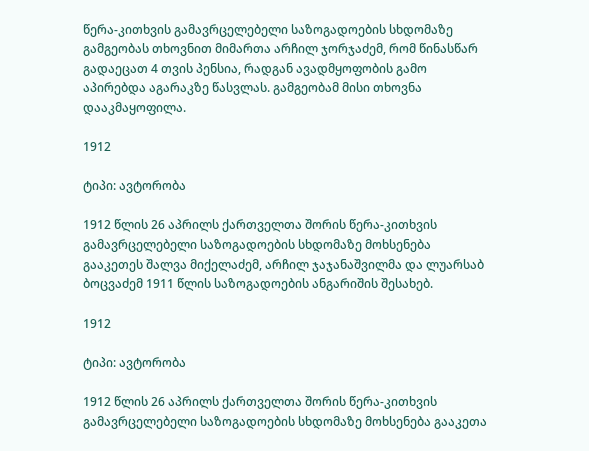წერა-კითხვის გამავრცელებელი საზოგადოების სხდომაზე გამგეობას თხოვნით მიმართა არჩილ ჯორჯაძემ, რომ წინასწარ გადაეცათ 4 თვის პენსია, რადგან ავადმყოფობის გამო აპირებდა აგარაკზე წასვლას. გამგეობამ მისი თხოვნა დააკმაყოფილა.

1912

ტიპი: ავტორობა

1912 წლის 26 აპრილს ქართველთა შორის წერა-კითხვის გამავრცელებელი საზოგადოების სხდომაზე მოხსენება გააკეთეს შალვა მიქელაძემ, არჩილ ჯაჯანაშვილმა და ლუარსაბ ბოცვაძემ 1911 წლის საზოგადოების ანგარიშის შესახებ.

1912

ტიპი: ავტორობა

1912 წლის 26 აპრილს ქართველთა შორის წერა-კითხვის გამავრცელებელი საზოგადოების სხდომაზე მოხსენება გააკეთა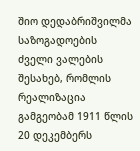შიო დედაბრიშვილმა საზოგადოების ძველი ვალების შესახებ, რომლის რეალიზაცია გამგეობამ 1911 წლის 20 დეკემბერს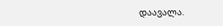დაავალა.